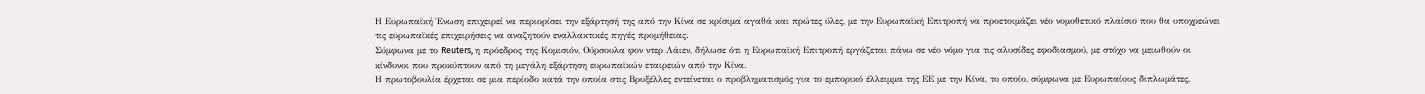Η Ευρωπαϊκή Ένωση επιχειρεί να περιορίσει την εξάρτησή της από την Κίνα σε κρίσιμα αγαθά και πρώτες ύλες, με την Ευρωπαϊκή Επιτροπή να προετοιμάζει νέο νομοθετικό πλαίσιο που θα υποχρεώνει τις ευρωπαϊκές επιχειρήσεις να αναζητούν εναλλακτικές πηγές προμήθειας.
Σύμφωνα με το Reuters, η πρόεδρος της Κομισιόν, Ούρσουλα φον ντερ Λάιεν, δήλωσε ότι η Ευρωπαϊκή Επιτροπή εργάζεται πάνω σε νέο νόμο για τις αλυσίδες εφοδιασμού, με στόχο να μειωθούν οι κίνδυνοι που προκύπτουν από τη μεγάλη εξάρτηση ευρωπαϊκών εταιρειών από την Κίνα.
Η πρωτοβουλία έρχεται σε μια περίοδο κατά την οποία στις Βρυξέλλες εντείνεται ο προβληματισμός για το εμπορικό έλλειμμα της ΕΕ με την Κίνα, το οποίο, σύμφωνα με Ευρωπαίους διπλωμάτες,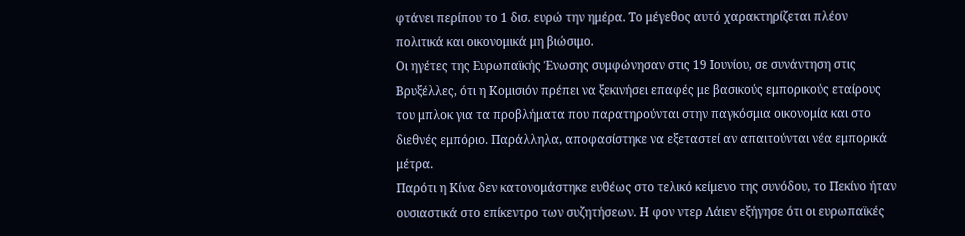φτάνει περίπου το 1 δισ. ευρώ την ημέρα. Το μέγεθος αυτό χαρακτηρίζεται πλέον πολιτικά και οικονομικά μη βιώσιμο.
Οι ηγέτες της Ευρωπαϊκής Ένωσης συμφώνησαν στις 19 Ιουνίου, σε συνάντηση στις Βρυξέλλες, ότι η Κομισιόν πρέπει να ξεκινήσει επαφές με βασικούς εμπορικούς εταίρους του μπλοκ για τα προβλήματα που παρατηρούνται στην παγκόσμια οικονομία και στο διεθνές εμπόριο. Παράλληλα, αποφασίστηκε να εξεταστεί αν απαιτούνται νέα εμπορικά μέτρα.
Παρότι η Κίνα δεν κατονομάστηκε ευθέως στο τελικό κείμενο της συνόδου, το Πεκίνο ήταν ουσιαστικά στο επίκεντρο των συζητήσεων. Η φον ντερ Λάιεν εξήγησε ότι οι ευρωπαϊκές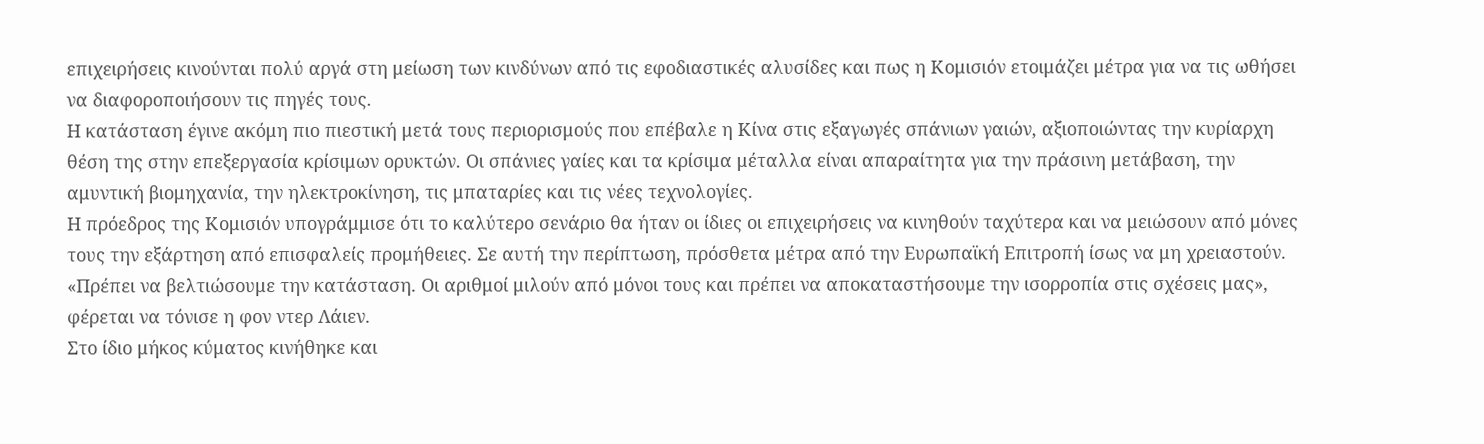επιχειρήσεις κινούνται πολύ αργά στη μείωση των κινδύνων από τις εφοδιαστικές αλυσίδες και πως η Κομισιόν ετοιμάζει μέτρα για να τις ωθήσει να διαφοροποιήσουν τις πηγές τους.
Η κατάσταση έγινε ακόμη πιο πιεστική μετά τους περιορισμούς που επέβαλε η Κίνα στις εξαγωγές σπάνιων γαιών, αξιοποιώντας την κυρίαρχη θέση της στην επεξεργασία κρίσιμων ορυκτών. Οι σπάνιες γαίες και τα κρίσιμα μέταλλα είναι απαραίτητα για την πράσινη μετάβαση, την αμυντική βιομηχανία, την ηλεκτροκίνηση, τις μπαταρίες και τις νέες τεχνολογίες.
Η πρόεδρος της Κομισιόν υπογράμμισε ότι το καλύτερο σενάριο θα ήταν οι ίδιες οι επιχειρήσεις να κινηθούν ταχύτερα και να μειώσουν από μόνες τους την εξάρτηση από επισφαλείς προμήθειες. Σε αυτή την περίπτωση, πρόσθετα μέτρα από την Ευρωπαϊκή Επιτροπή ίσως να μη χρειαστούν.
«Πρέπει να βελτιώσουμε την κατάσταση. Οι αριθμοί μιλούν από μόνοι τους και πρέπει να αποκαταστήσουμε την ισορροπία στις σχέσεις μας», φέρεται να τόνισε η φον ντερ Λάιεν.
Στο ίδιο μήκος κύματος κινήθηκε και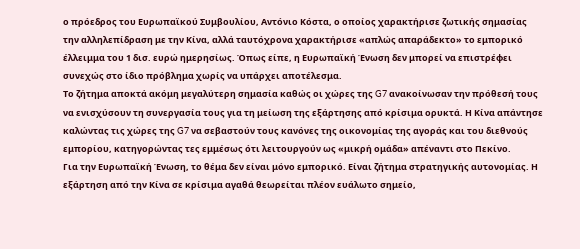ο πρόεδρος του Ευρωπαϊκού Συμβουλίου, Αντόνιο Κόστα, ο οποίος χαρακτήρισε ζωτικής σημασίας την αλληλεπίδραση με την Κίνα, αλλά ταυτόχρονα χαρακτήρισε «απλώς απαράδεκτο» το εμπορικό έλλειμμα του 1 δισ. ευρώ ημερησίως. Όπως είπε, η Ευρωπαϊκή Ένωση δεν μπορεί να επιστρέφει συνεχώς στο ίδιο πρόβλημα χωρίς να υπάρχει αποτέλεσμα.
Το ζήτημα αποκτά ακόμη μεγαλύτερη σημασία καθώς οι χώρες της G7 ανακοίνωσαν την πρόθεσή τους να ενισχύσουν τη συνεργασία τους για τη μείωση της εξάρτησης από κρίσιμα ορυκτά. Η Κίνα απάντησε καλώντας τις χώρες της G7 να σεβαστούν τους κανόνες της οικονομίας της αγοράς και του διεθνούς εμπορίου, κατηγορώντας τες εμμέσως ότι λειτουργούν ως «μικρή ομάδα» απέναντι στο Πεκίνο.
Για την Ευρωπαϊκή Ένωση, το θέμα δεν είναι μόνο εμπορικό. Είναι ζήτημα στρατηγικής αυτονομίας. Η εξάρτηση από την Κίνα σε κρίσιμα αγαθά θεωρείται πλέον ευάλωτο σημείο,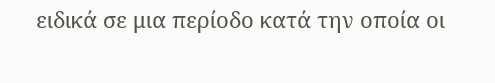ειδικά σε μια περίοδο κατά την οποία οι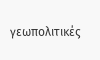γεωπολιτικές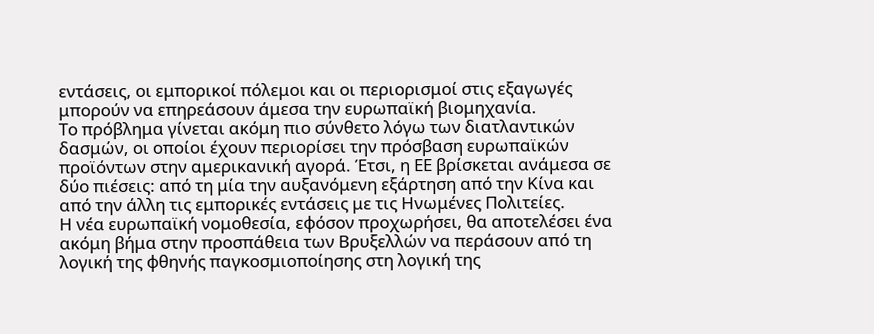εντάσεις, οι εμπορικοί πόλεμοι και οι περιορισμοί στις εξαγωγές μπορούν να επηρεάσουν άμεσα την ευρωπαϊκή βιομηχανία.
Το πρόβλημα γίνεται ακόμη πιο σύνθετο λόγω των διατλαντικών δασμών, οι οποίοι έχουν περιορίσει την πρόσβαση ευρωπαϊκών προϊόντων στην αμερικανική αγορά. Έτσι, η ΕΕ βρίσκεται ανάμεσα σε δύο πιέσεις: από τη μία την αυξανόμενη εξάρτηση από την Κίνα και από την άλλη τις εμπορικές εντάσεις με τις Ηνωμένες Πολιτείες.
Η νέα ευρωπαϊκή νομοθεσία, εφόσον προχωρήσει, θα αποτελέσει ένα ακόμη βήμα στην προσπάθεια των Βρυξελλών να περάσουν από τη λογική της φθηνής παγκοσμιοποίησης στη λογική της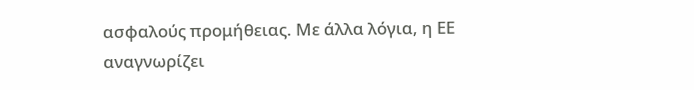ασφαλούς προμήθειας. Με άλλα λόγια, η ΕΕ αναγνωρίζει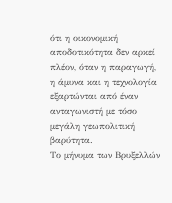ότι η οικονομική αποδοτικότητα δεν αρκεί πλέον, όταν η παραγωγή, η άμυνα και η τεχνολογία εξαρτώνται από έναν ανταγωνιστή με τόσο μεγάλη γεωπολιτική βαρύτητα.
Το μήνυμα των Βρυξελλών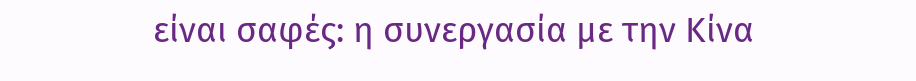είναι σαφές: η συνεργασία με την Κίνα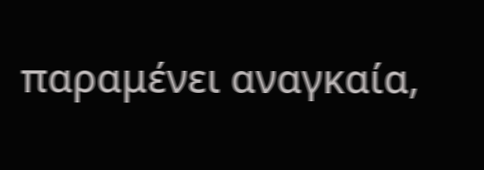παραμένει αναγκαία,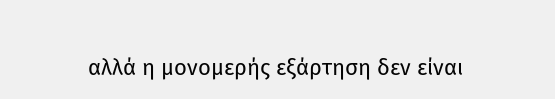αλλά η μονομερής εξάρτηση δεν είναι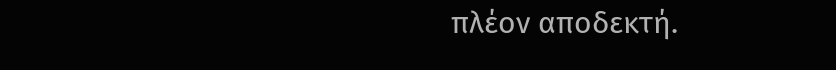πλέον αποδεκτή.